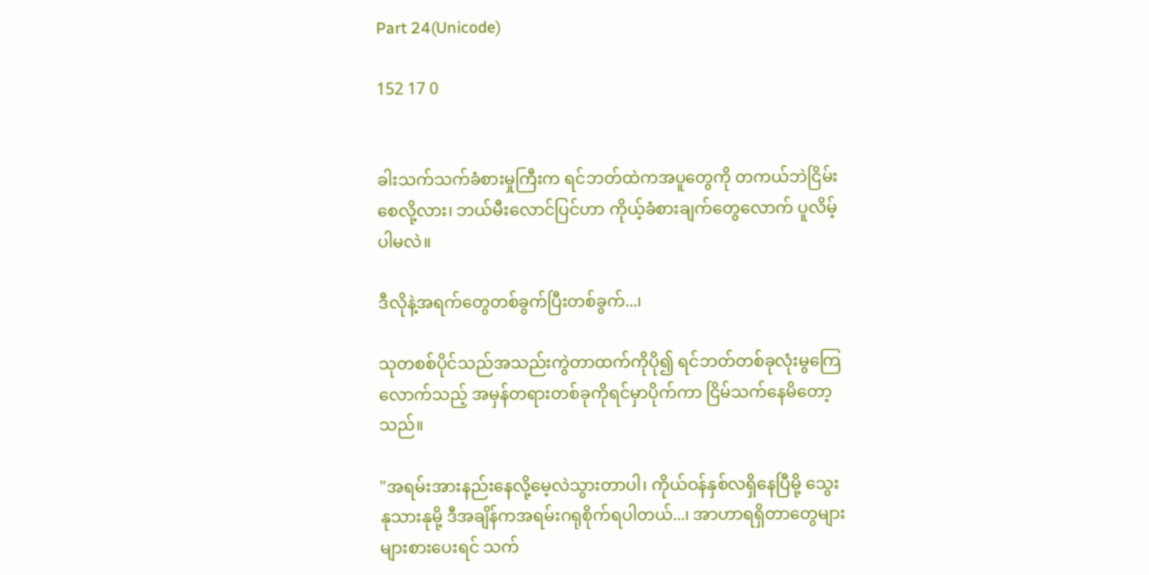Part 24(Unicode)

152 17 0


ခါးသက်သက်ခံစားမှုကြီးက ရင်ဘတ်ထဲကအပူတွေကို တကယ်ဘဲငြိမ်းစေလို့လား၊ ဘယ်မီးလောင်ပြင်ဟာ ကိုယ့်ခံစားချက်တွေလောက် ပူလိမ့်ပါမလဲ။

ဒီလိုနဲ့အရက်တွေတစ်ခွက်ပြီးတစ်ခွက်...၊

သုတစစ်ပိုင်သည်အသည်းကွဲတာထက်ကိုပို၍ ရင်ဘတ်တစ်ခုလုံးမွကြေလောက်သည့် အမှန်တရားတစ်ခုကိုရင်မှာပိုက်ကာ ငြိမ်သက်နေမိတော့သည်။

"အရမ်းအားနည်းနေလို့မေ့လဲသွားတာပါ၊ ကိုယ်ဝန်နှစ်လရှိနေပြီမို့ သွေးနုသားနုမို့ ဒီအချိန်ကအရမ်းဂရုစိုက်ရပါတယ်...၊ အာဟာရရှိတာတွေများများစားပေးရင် သက်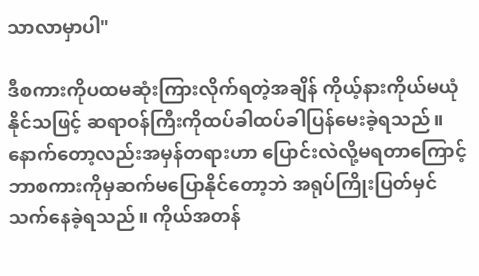သာလာမှာပါ"

ဒီစကားကိုပထမဆုံးကြားလိုက်ရတဲ့အချိန် ကိုယ့်နားကိုယ်မယုံနိုင်သဖြင့် ဆရာဝန်ကြီးကိုထပ်ခါထပ်ခါပြန်မေးခဲ့ရသည်။ နောက်တော့လည်းအမှန်တရားဟာ ပြောင်းလဲလို့မရတာကြောင့် ဘာစကားကိုမှဆက်မပြောနိုင်တော့ဘဲ အရုပ်ကြိုးပြတ်မှင်သက်နေခဲ့ရသည်။ ကိုယ်အတန်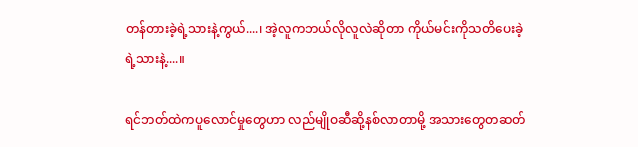တန်တားခဲ့ရဲ့သားနဲ့ကွယ်....၊ အဲ့လူကဘယ်လိုလူလဲဆိုတာ ကိုယ်မင်းကိုသတိပေးခဲ့ရဲ့သားနဲ့....။

ရင်ဘတ်ထဲကပူလောင်မှုတွေဟာ လည်မျိုဝဆီဆို့နစ်လာတာမို့ အသားတွေတဆတ်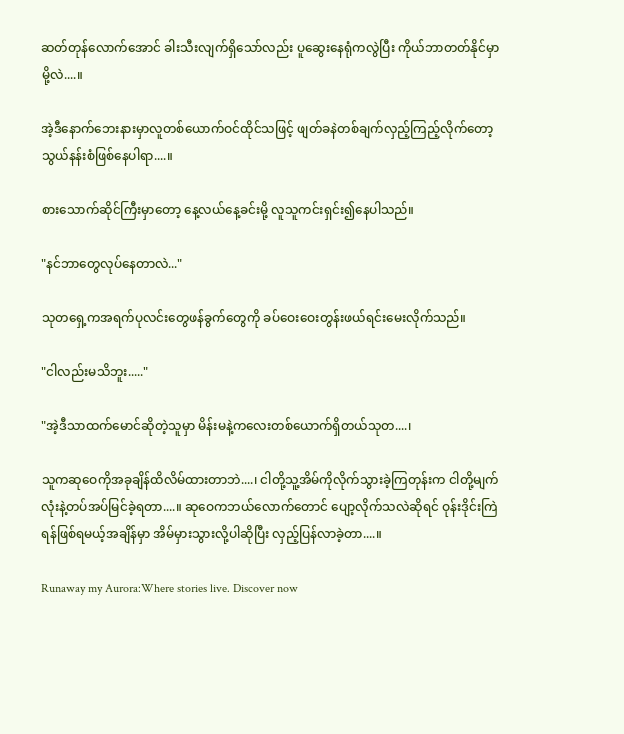ဆတ်တုန်လောက်အောင် ခါးသီးလျက်ရှိသော်လည်း ပူဆွေးနေရုံကလွဲပြီး ကိုယ်ဘာတတ်နိုင်မှာမို့လဲ....။

အဲ့ဒီနောက်ဘေးနားမှာလူတစ်ယောက်ဝင်ထိုင်သဖြင့် ဖျတ်ခနဲတစ်ချက်လှည့်ကြည့်လိုက်တော့ သွယ်နန်းစံဖြစ်နေပါရာ....။

စားသောက်ဆိုင်ကြီးမှာတော့ နေ့လယ်နေ့ခင်းမို့ လူသူကင်းရှင်း၍နေပါသည်။

"နင်ဘာတွေလုပ်နေတာလဲ..."

သုတရှေ့ကအရက်ပုလင်းတွေဖန်ခွက်တွေကို ခပ်ဝေးဝေးတွန်းဖယ်ရင်းမေးလိုက်သည်။

"ငါလည်းမသိဘူး....."

"အဲ့ဒီသာထက်မောင်ဆိုတဲ့သူမှာ မိန်းမနဲ့ကလေးတစ်ယောက်ရှိတယ်သုတ....၊

သူကဆုဝေကိုအခုချိန်ထိလိမ်ထားတာဘဲ....၊ ငါတို့သူ့အိမ်ကိုလိုက်သွားခဲ့ကြတုန်းက ငါတို့မျက်လုံးနဲ့တပ်အပ်မြင်ခဲ့ရတာ....။ ဆုဝေကဘယ်လောက်တောင် ပျော့လိုက်သလဲဆိုရင် ဝုန်းဒိုင်းကြဲရန်ဖြစ်ရမယ့်အချိန်မှာ အိမ်မှားသွားလို့ပါဆိုပြီး လှည့်ပြန်လာခဲ့တာ....။

Runaway my Aurora:Where stories live. Discover now